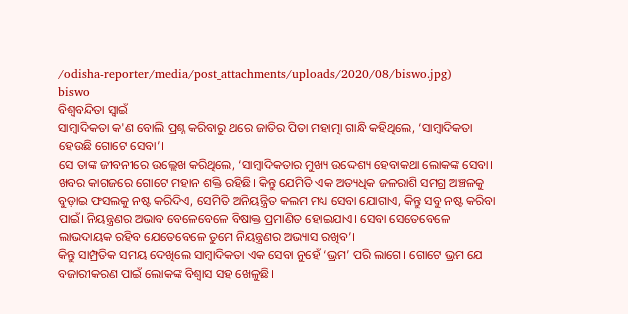/odisha-reporter/media/post_attachments/uploads/2020/08/biswo.jpg)
biswo
ବିଶ୍ୱବନ୍ଦିତା ସ୍ୱାଇଁ
ସାମ୍ବାଦିକତା କ'ଣ ବୋଲି ପ୍ରଶ୍ନ କରିବାରୁ ଥରେ ଜାତିର ପିତା ମହାତ୍ମା ଗାନ୍ଧି କହିଥିଲେ, ‘ସାମ୍ବାଦିକତା ହେଉଛି ଗୋଟେ ସେବା’।
ସେ ତାଙ୍କ ଜୀବନୀରେ ଉଲ୍ଲେଖ କରିଥିଲେ, ‘ସାମ୍ବାଦିକତାର ମୁଖ୍ୟ ଉଦ୍ଦେଶ୍ୟ ହେବାକଥା ଲୋକଙ୍କ ସେବା। ଖବର କାଗଜରେ ଗୋଟେ ମହାନ ଶକ୍ତି ରହିଛି। କିନ୍ତୁ ଯେମିତି ଏକ ଅତ୍ୟଧିକ ଜଳରାଶି ସମଗ୍ର ଅଞ୍ଚଳକୁ ବୁଡ଼ାଇ ଫସଲକୁ ନଷ୍ଟ କରିଦିଏ, ସେମିତି ଅନିୟନ୍ତ୍ରିତ କଲମ ମଧ୍ୟ ସେବା ଯୋଗାଏ, କିନ୍ତୁ ସବୁ ନଷ୍ଟ କରିବା ପାଇଁ। ନିୟନ୍ତ୍ରଣର ଅଭାବ ବେଳେବେଳେ ବିଷାକ୍ତ ପ୍ରମାଣିତ ହୋଇଯାଏ। ସେବା ସେତେବେଳେ ଲାଭଦାୟକ ରହିବ ଯେତେବେଳେ ତୁମେ ନିୟନ୍ତ୍ରଣର ଅଭ୍ୟାସ ରଖିବ’।
କିନ୍ତୁ ସାମ୍ପ୍ରତିକ ସମୟ ଦେଖିଲେ ସାମ୍ବାଦିକତା ଏକ ସେବା ନୁହେଁ ‘ଭ୍ରମ’ ପରି ଲାଗେ। ଗୋଟେ ଭ୍ରମ ଯେ ବଜାରୀକରଣ ପାଇଁ ଲୋକଙ୍କ ବିଶ୍ୱାସ ସହ ଖେଳୁଛି।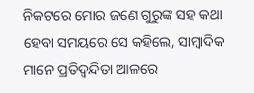ନିକଟରେ ମୋର ଜଣେ ଗୁରୁଙ୍କ ସହ କଥା ହେବା ସମୟରେ ସେ କହିଲେ, ସାମ୍ବାଦିକ ମାନେ ପ୍ରତିଦ୍ୱନ୍ଦିତା ଆଳରେ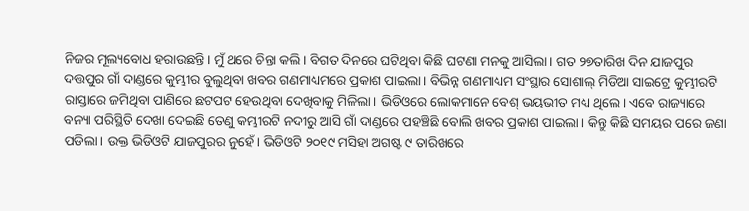ନିଜର ମୂଲ୍ୟବୋଧ ହରାଉଛନ୍ତି। ମୁଁ ଥରେ ଚିନ୍ତା କଲି। ବିଗତ ଦିନରେ ଘଟିଥିବା କିଛି ଘଟଣା ମନକୁ ଆସିଲା। ଗତ ୨୭ତାରିଖ ଦିନ ଯାଜପୁର ଦତ୍ତପୁର ଗାଁ ଦାଣ୍ଡରେ କୁମ୍ଭୀର ବୁଲୁଥିବା ଖବର ଗଣମାଧ୍ୟମରେ ପ୍ରକାଶ ପାଇଲା। ବିଭିନ୍ନ ଗଣମାଧ୍ୟମ ସଂସ୍ଥାର ସୋଶାଲ୍ ମିଡିଆ ସାଇଟ୍ରେ କୁମ୍ଭୀରଟି ରାସ୍ତାରେ ଜମିଥିବା ପାଣିରେ ଛଟପଟ ହେଉଥିବା ଦେଖିବାକୁ ମିଳିଲା। ଭିଡିଓରେ ଲୋକମାନେ ବେଶ୍ ଭୟଭୀତ ମଧ୍ୟ ଥିଲେ। ଏବେ ରାଜ୍ୟାରେ ବନ୍ୟା ପରିସ୍ଥିତି ଦେଖା ଦେଇଛି ତେଣୁ କମ୍ଭୀରଟି ନଦୀରୁ ଆସି ଗାଁ ଦାଣ୍ଡରେ ପହଞ୍ଚିଛି ବୋଲି ଖବର ପ୍ରକାଶ ପାଇଲା। କିନ୍ତୁ କିଛି ସମୟର ପରେ ଜଣା ପଡିଲା। ଉକ୍ତ ଭିଡିଓଟି ଯାଜପୁରର ନୁହେଁ। ଭିଡିଓଟି ୨୦୧୯ ମସିହା ଅଗଷ୍ଟ ୯ ତାରିଖରେ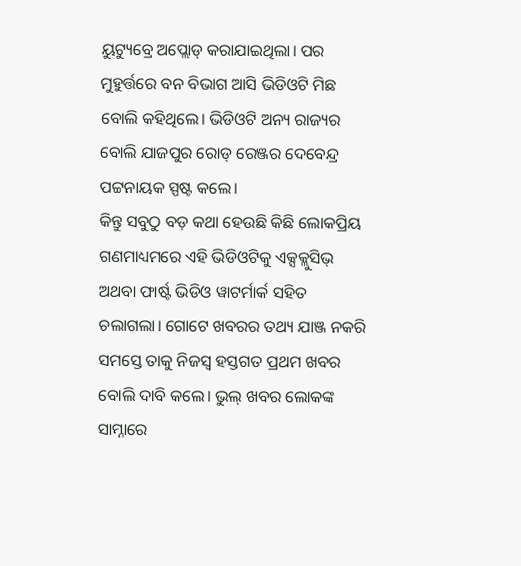ୟୁଟ୍ୟୁବ୍ରେ ଅପ୍ଲୋଡ୍ କରାଯାଇଥିଲା। ପର ମୁହୁର୍ତ୍ତରେ ବନ ବିଭାଗ ଆସି ଭିଡିଓଟି ମିଛ ବୋଲି କହିଥିଲେ। ଭିଡିଓଟି ଅନ୍ୟ ରାଜ୍ୟର ବୋଲି ଯାଜପୁର ରୋଡ୍ ରେଞ୍ଜର ଦେବେନ୍ଦ୍ର ପଟ୍ଟନାୟକ ସ୍ପଷ୍ଟ କଲେ।
କିନ୍ତୁ ସବୁଠୁ ବଡ଼ କଥା ହେଉଛି କିଛି ଲୋକପ୍ରିୟ ଗଣମାଧ୍ୟମରେ ଏହି ଭିଡିଓଟିକୁ ଏକ୍ସକ୍ଲୁସିଭ୍ ଅଥବା ଫାର୍ଷ୍ଟ ଭିଡିଓ ୱାଟର୍ମାର୍କ ସହିତ ଚଲାଗଲା। ଗୋଟେ ଖବରର ତଥ୍ୟ ଯାଞ୍ଜ ନକରି ସମସ୍ତେ ତାକୁ ନିଜସ୍ୱ ହସ୍ତଗତ ପ୍ରଥମ ଖବର ବୋଲି ଦାବି କଲେ। ଭୁଲ୍ ଖବର ଲୋକଙ୍କ ସାମ୍ନାରେ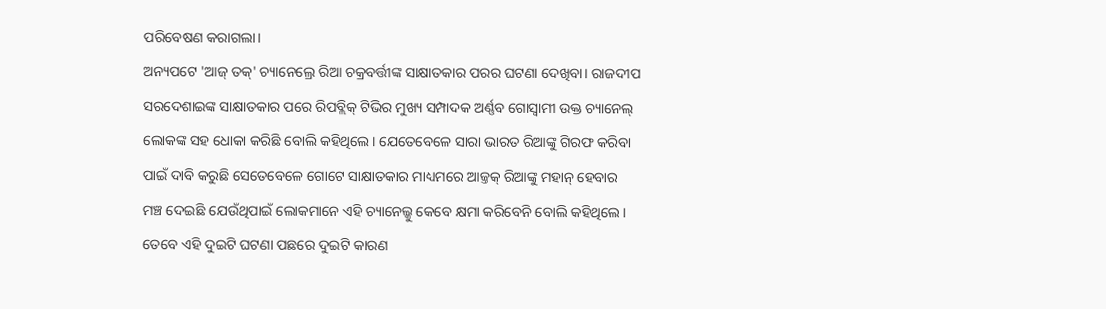ପରିବେଷଣ କରାଗଲା।
ଅନ୍ୟପଟେ 'ଆଜ୍ ତକ୍' ଚ୍ୟାନେଲ୍ରେ ରିଆ ଚକ୍ରବର୍ତ୍ତୀଙ୍କ ସାକ୍ଷାତକାର ପରର ଘଟଣା ଦେଖିବା। ରାଜଦୀପ ସରଦେଶାଇଙ୍କ ସାକ୍ଷାତକାର ପରେ ରିପବ୍ଲିକ୍ ଟିଭିର ମୁଖ୍ୟ ସମ୍ପାଦକ ଅର୍ଣ୍ଣବ ଗୋସ୍ୱାମୀ ଉକ୍ତ ଚ୍ୟାନେଲ୍ ଲୋକଙ୍କ ସହ ଧୋକା କରିଛି ବୋଲି କହିଥିଲେ। ଯେତେବେଳେ ସାରା ଭାରତ ରିଆଙ୍କୁ ଗିରଫ କରିବା ପାଇଁ ଦାବି କରୁଛି ସେତେବେଳେ ଗୋଟେ ସାକ୍ଷାତକାର ମାଧ୍ୟମରେ ଆଜ୍ତକ୍ ରିଆଙ୍କୁ ମହାନ୍ ହେବାର ମଞ୍ଚ ଦେଇଛି ଯେଉଁଥିପାଇଁ ଲୋକମାନେ ଏହି ଚ୍ୟାନେଲ୍କୁ କେବେ କ୍ଷମା କରିବେନି ବୋଲି କହିଥିଲେ।
ତେବେ ଏହି ଦୁଇଟି ଘଟଣା ପଛରେ ଦୁଇଟି କାରଣ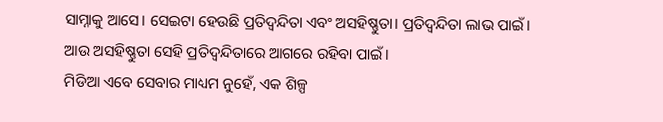ସାମ୍ନାକୁ ଆସେ। ସେଇଟା ହେଉଛି ପ୍ରତିଦ୍ୱନ୍ଦିତା ଏବଂ ଅସହିଷ୍ଣୁତା। ପ୍ରତିଦ୍ୱନ୍ଦିତା ଲାଭ ପାଇଁ। ଆଉ ଅସହିଷ୍ଣୁତା ସେହି ପ୍ରତିଦ୍ୱନ୍ଦିତାରେ ଆଗରେ ରହିବା ପାଇଁ।
ମିଡିଆ ଏବେ ସେବାର ମାଧ୍ୟମ ନୁହେଁ, ଏକ ଶିଳ୍ପ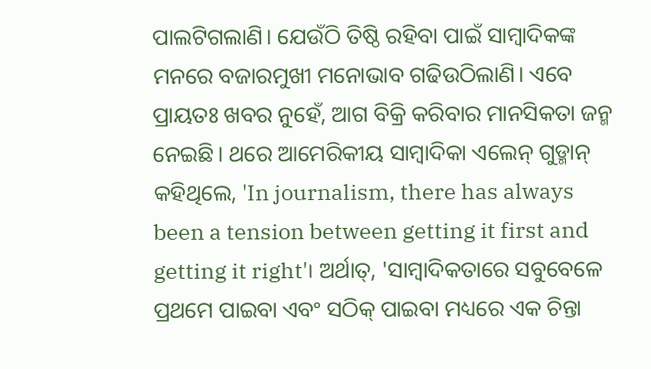ପାଲଟିଗଲାଣି। ଯେଉଁଠି ତିଷ୍ଠି ରହିବା ପାଇଁ ସାମ୍ବାଦିକଙ୍କ ମନରେ ବଜାରମୁଖୀ ମନୋଭାବ ଗଢିଉଠିଲାଣି। ଏବେ ପ୍ରାୟତଃ ଖବର ନୁହେଁ, ଆଗ ବିକ୍ରି କରିବାର ମାନସିକତା ଜନ୍ମ ନେଇଛି। ଥରେ ଆମେରିକୀୟ ସାମ୍ୱାଦିକା ଏଲେନ୍ ଗୁଡ୍ମାନ୍ କହିଥିଲେ, 'In journalism, there has always been a tension between getting it first and getting it right'। ଅର୍ଥାତ୍, 'ସାମ୍ବାଦିକତାରେ ସବୁବେଳେ ପ୍ରଥମେ ପାଇବା ଏବଂ ସଠିକ୍ ପାଇବା ମଧ୍ୟରେ ଏକ ଚିନ୍ତା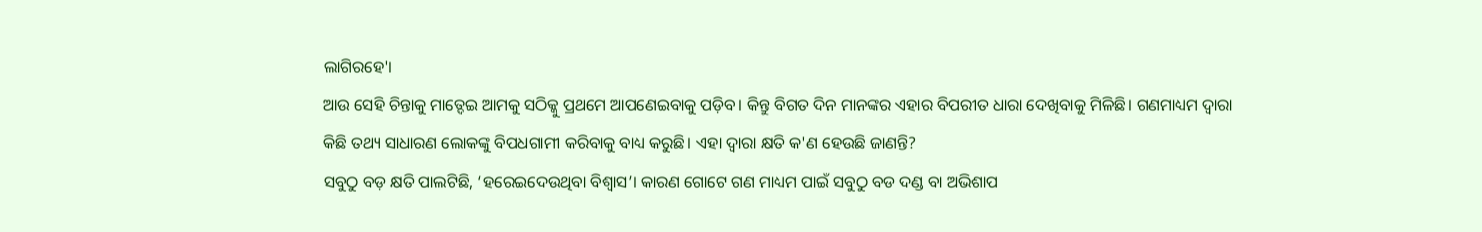ଲାଗିରହେ'।
ଆଉ ସେହି ଚିନ୍ତାକୁ ମାତ୍ଦେଇ ଆମକୁ ସଠିକ୍କୁ ପ୍ରଥମେ ଆପଣେଇବାକୁ ପଡ଼ିବ। କିନ୍ତୁ ବିଗତ ଦିନ ମାନଙ୍କର ଏହାର ବିପରୀତ ଧାରା ଦେଖିବାକୁ ମିଳିଛି। ଗଣମାଧ୍ୟମ ଦ୍ୱାରା କିଛି ତଥ୍ୟ ସାଧାରଣ ଲୋକଙ୍କୁ ବିପଧଗାମୀ କରିବାକୁ ବାଧ୍ୟ କରୁଛି। ଏହା ଦ୍ୱାରା କ୍ଷତି କ'ଣ ହେଉଛି ଜାଣନ୍ତି?
ସବୁଠୁ ବଡ଼ କ୍ଷତି ପାଲଟିଛି, ‘ହରେଇଦେଉଥିବା ବିଶ୍ୱାସ’। କାରଣ ଗୋଟେ ଗଣ ମାଧ୍ୟମ ପାଇଁ ସବୁଠୁ ବଡ ଦଣ୍ଡ ବା ଅଭିଶାପ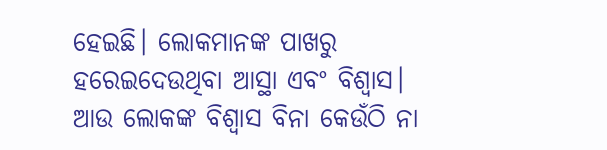ହେଇଛି। ଲୋକମାନଙ୍କ ପାଖରୁ ହରେଇଦେଉଥିବା ଆସ୍ଥା ଏବଂ ବିଶ୍ୱାସ। ଆଉ ଲୋକଙ୍କ ବିଶ୍ୱାସ ବିନା କେଉଁଠି ନା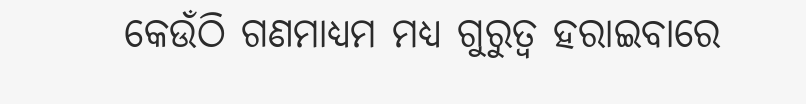କେଉଁଠି ଗଣମାଧ୍ୟମ ମଧ୍ୟ ଗୁରୁତ୍ୱ ହରାଇବାରେ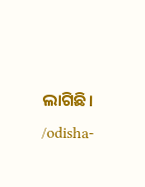ଲାଗିଛି।
/odisha-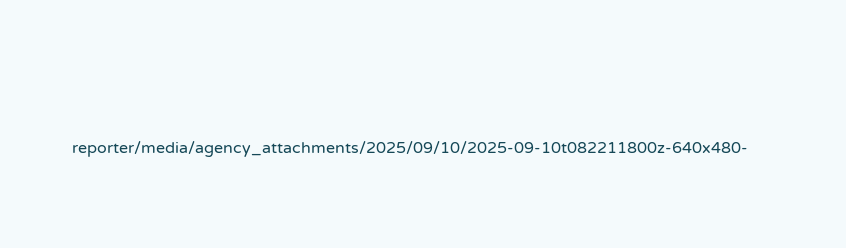reporter/media/agency_attachments/2025/09/10/2025-09-10t082211800z-640x480-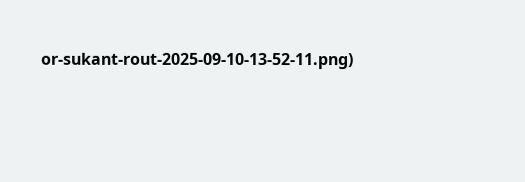or-sukant-rout-2025-09-10-13-52-11.png)